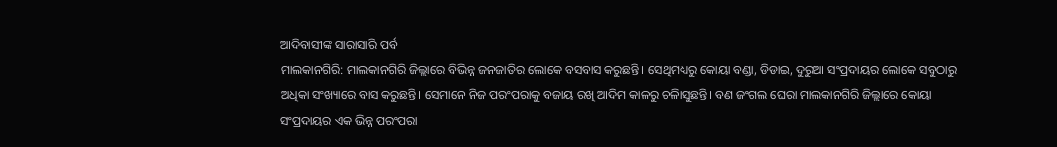ଆଦିବାସୀଙ୍କ ସାରାସାରି ପର୍ବ
ମାଲକାନଗିରି: ମାଲକାନଗିରି ଜିଲ୍ଲାରେ ବିଭିନ୍ନ ଜନଜାତିର ଲୋକେ ବସବାସ କରୁଛନ୍ତି। ସେଥିମଧ୍ୟରୁ କୋୟା ବଣ୍ଡା, ଡିଡାଇ, ଦୁରୁଆ ସଂପ୍ରଦାୟର ଲୋକେ ସବୁଠାରୁ ଅଧିକା ସଂଖ୍ୟାରେ ବାସ କରୁଛନ୍ତି। ସେମାନେ ନିଜ ପରଂପରାକୁ ବଜାୟ ରଖି ଆଦିମ କାଳରୁ ଚଳିାସୁଛନ୍ତି। ବଣ ଜଂଗଲ ଘେରା ମାଲକାନଗିରି ଜିଲ୍ଲାରେ କୋୟା ସଂପ୍ରଦାୟର ଏକ ଭିନ୍ନ ପରଂପରା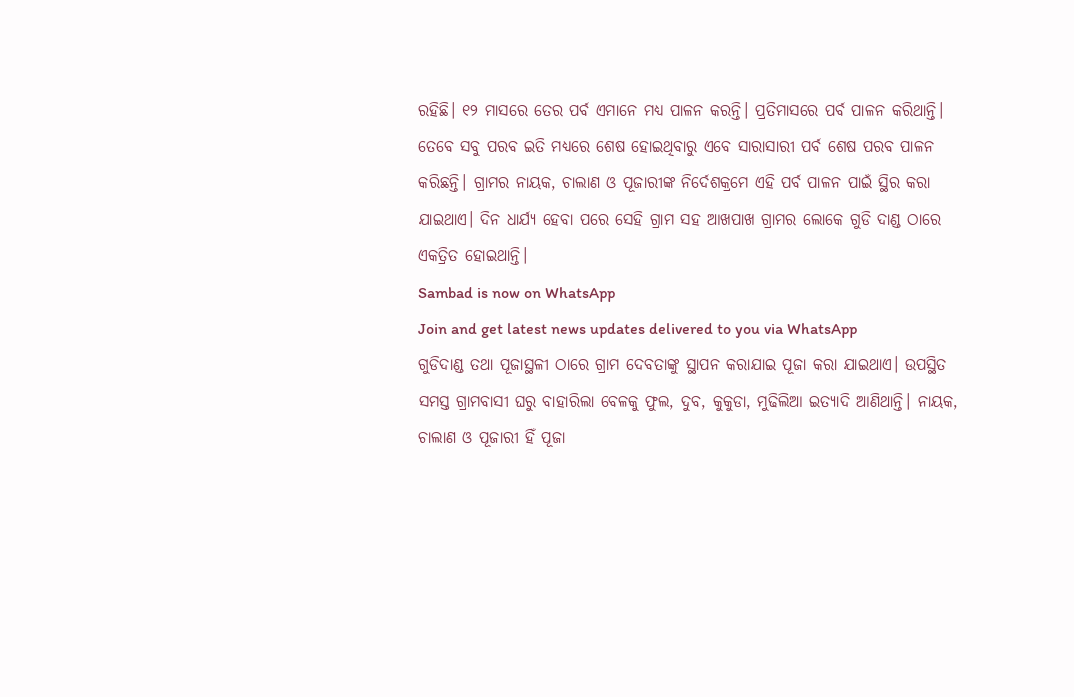ରହିଛି। ୧୨ ମାସରେ ତେର ପର୍ବ ଏମାନେ ମଧ୍ୟ ପାଳନ କରନ୍ତି। ପ୍ରତିମାସରେ ପର୍ବ ପାଳନ କରିଥାନ୍ତି। ତେବେ ସବୁ ପରବ ଇତି ମଧ୍ୟରେ ଶେଷ ହୋଇଥିବାରୁ ଏବେ ସାରାସାରୀ ପର୍ବ ଶେଷ ପରବ ପାଳନ କରିଛନ୍ତି। ଗ୍ରାମର ନାୟକ, ଚାଲାଣ ଓ ପୂଜାରୀଙ୍କ ନିର୍ଦେଶକ୍ରମେ ଏହି ପର୍ବ ପାଳନ ପାଇଁ ସ୍ଥିର କରା ଯାଇଥାଏ। ଦିନ ଧାର୍ଯ୍ୟ ହେବା ପରେ ସେହି ଗ୍ରାମ ସହ ଆଖପାଖ ଗ୍ରାମର ଲୋକେ ଗୁଡି ଦାଣ୍ଡ ଠାରେ ଏକତ୍ରିତ ହୋଇଥାନ୍ତି।
Sambad is now on WhatsApp
Join and get latest news updates delivered to you via WhatsApp
ଗୁଡିଦାଣ୍ଡ ତଥା ପୂଜାସ୍ଥଳୀ ଠାରେ ଗ୍ରାମ ଦେବତାଙ୍କୁ ସ୍ଥାପନ କରାଯାଇ ପୂଜା କରା ଯାଇଥାଏ। ଉପସ୍ଥିତ ସମସ୍ତ ଗ୍ରାମବାସୀ ଘରୁ ବାହାରିଲା ବେଳକୁ ଫୁଲ, ଦୁବ, କୁକୁଡା, ମୁଢିଲିଆ ଇତ୍ୟାଦି ଆଣିଥାନ୍ତି। ନାୟକ, ଚାଲାଣ ଓ ପୂଜାରୀ ହିଁ ପୂଜା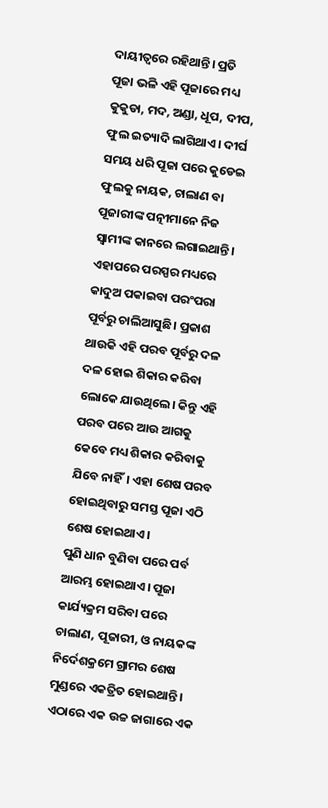ଦାୟୀତ୍ବରେ ରହିଥାନ୍ତି। ପ୍ରତି ପୂଜା ଭଳି ଏହି ପୂଜାରେ ମଧ୍ୟ କୁକୁଡା, ମଦ, ଅଣ୍ଡା, ଧୂପ, ଦୀପ, ଫୁଲ ଇତ୍ୟାଦି ଲାଗିଥାଏ। ଦୀର୍ଘ ସମୟ ଧରି ପୂଜା ପରେ କୁଡେଇ ଫୁଲକୁ ନାୟକ, ଚାଲାଣ ବା ପୂଜାରୀଙ୍କ ପତ୍ନୀମାନେ ନିଜ ସ୍ବାମୀଙ୍କ କାନରେ ଲଗାଇଥାନ୍ତି। ଏହାପରେ ପରସ୍ପର ମଧ୍ୟରେ କାଦୁଅ ପକାଇବା ପରଂପରା ପୂର୍ବରୁ ଚାଲିଆସୁଛି। ପ୍ରକାଶ ଥାଉକି ଏହି ପରବ ପୂର୍ବରୁ ଦଳ ଦଳ ହୋଇ ଶିକାର କରିବା ଲୋକେ ଯାଉଥିଲେ। କିନ୍ତୁ ଏହି ପରବ ପରେ ଆଉ ଆଗକୁ କେବେ ମଧ୍ୟ ଶିକାର କରିବାକୁ ଯିବେ ନାହିଁ। ଏହା ଶେଷ ପରବ ହୋଇଥିବାରୁ ସମସ୍ତ ପୂଜା ଏଠି ଶେଷ ହୋଇଥାଏ।
ପୁଣି ଧାନ ବୁଣିବା ପରେ ପର୍ବ ଆରମ୍ଭ ହୋଇଥାଏ। ପୂଜା କାର୍ଯ୍ୟକ୍ରମ ସରିବା ପରେ ଚାଲାଣ, ପୂଜାରୀ, ଓ ନାୟକଙ୍କ ନିର୍ଦେଶକ୍ରମେ ଗ୍ରାମର ଶେଷ ମୁଣ୍ଡରେ ଏକତ୍ରିତ ହୋଇଥାନ୍ତି। ଏଠାରେ ଏକ ଉଚ୍ଚ ଜାଗାରେ ଏକ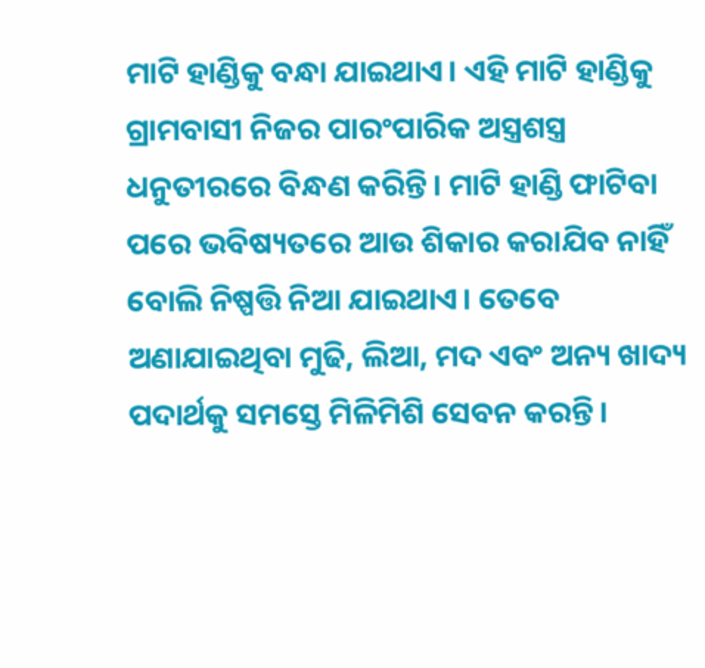ମାଟି ହାଣ୍ଡିକୁ ବନ୍ଧା ଯାଇଥାଏ। ଏହି ମାଟି ହାଣ୍ଡିକୁ ଗ୍ରାମବାସୀ ନିଜର ପାରଂପାରିକ ଅସ୍ତ୍ରଶସ୍ତ୍ର ଧନୁତୀରରେ ବିନ୍ଧଣ କରିନ୍ତି। ମାଟି ହାଣ୍ଡି ଫାଟିବା ପରେ ଭବିଷ୍ୟତରେ ଆଉ ଶିକାର କରାଯିବ ନାହିଁ ବୋଲି ନିଷ୍ପତ୍ତି ନିଆ ଯାଇଥାଏ। ତେବେ ଅଣାଯାଇଥିବା ମୁଢି, ଲିଆ, ମଦ ଏବଂ ଅନ୍ୟ ଖାଦ୍ୟ ପଦାର୍ଥକୁ ସମସ୍ତେ ମିଳିମିଶି ସେବନ କରନ୍ତି।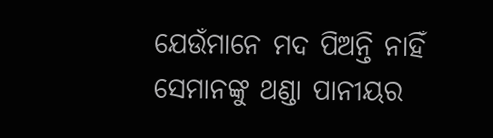ଯେଉଁମାନେ ମଦ ପିଅନ୍ତି ନାହିଁ ସେମାନଙ୍କୁ ଥଣ୍ଡା ପାନୀୟର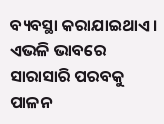ବ୍ୟବସ୍ଥା କରାଯାଇଥାଏ। ଏଭଳି ଭାବରେ ସାରାସାରି ପରବକୁ ପାଳନ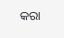କରା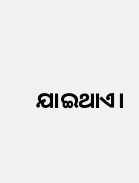ଯାଇଥାଏ।